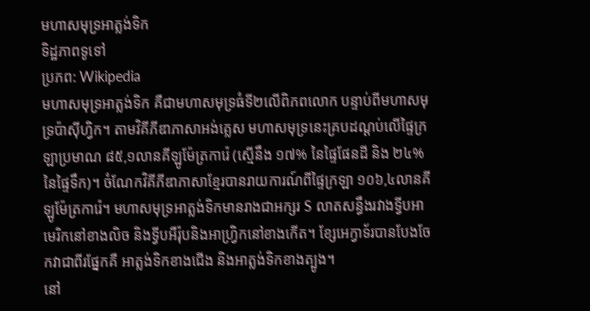មហាសមុទ្រអាត្លង់ទិក
ទិដ្ឋភាពទូទៅ
ប្រភព: Wikipedia
មហាសមុទ្រអាត្លង់ទិក គឺជាមហាសមុទ្រធំទី២លើពិភពលោក បន្ទាប់ពីមហាសមុទ្រប៉ាស៊ីហ្វិក។ តាមវិគីភីឌាភាសាអង់គ្លេស មហាសមុទ្រនេះគ្របដណ្តប់លើផ្ទៃក្រឡាប្រមាណ ៨៥,១លានគីឡូម៉ែត្រការ៉េ (ស្មើនឹង ១៧% នៃផ្ទៃផែនដី និង ២៤% នៃផ្ទៃទឹក)។ ចំណែកវិគីភីឌាភាសាខ្មែរបានរាយការណ៍ពីផ្ទៃក្រឡា ១០៦,៤លានគីឡូម៉ែត្រការ៉េ។ មហាសមុទ្រអាត្លង់ទិកមានរាងជាអក្សរ S លាតសន្ធឹងរវាងទ្វីបអាមេរិកនៅខាងលិច និងទ្វីបអឺរ៉ុបនិងអាហ្វ្រិកនៅខាងកើត។ ខ្សែអេក្វាទ័របានបែងចែកវាជាពីរផ្នែកគឺ អាត្លង់ទិកខាងជើង និងអាត្លង់ទិកខាងត្បូង។
នៅ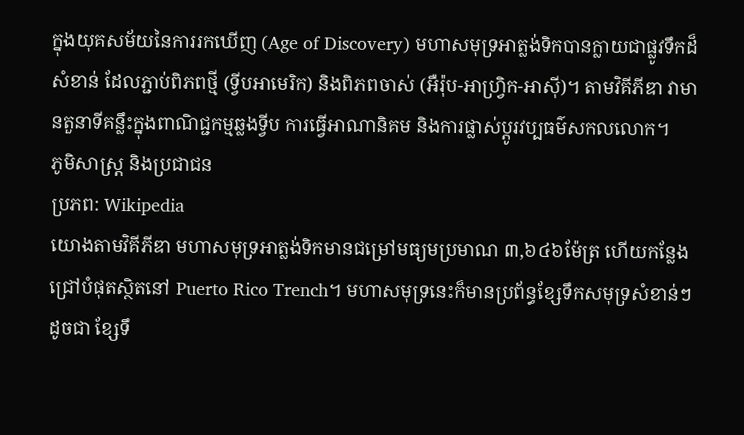ក្នុងយុគសម័យនៃការរកឃើញ (Age of Discovery) មហាសមុទ្រអាត្លង់ទិកបានក្លាយជាផ្លូវទឹកដ៏សំខាន់ ដែលភ្ជាប់ពិភពថ្មី (ទ្វីបអាមេរិក) និងពិភពចាស់ (អឺរ៉ុប-អាហ្វ្រិក-អាស៊ី)។ តាមវិគីភីឌា វាមានតួនាទីគន្លឹះក្នុងពាណិជ្ជកម្មឆ្លងទ្វីប ការធ្វើអាណានិគម និងការផ្លាស់ប្តូរវប្បធម៌សកលលោក។
ភូមិសាស្ត្រ និងប្រជាជន
ប្រភព: Wikipedia
យោងតាមវិគីភីឌា មហាសមុទ្រអាត្លង់ទិកមានជម្រៅមធ្យមប្រមាណ ៣,៦៤៦ម៉ែត្រ ហើយកន្លែងជ្រៅបំផុតស្ថិតនៅ Puerto Rico Trench។ មហាសមុទ្រនេះក៏មានប្រព័ន្ធខ្សែទឹកសមុទ្រសំខាន់ៗ ដូចជា ខ្សែទឹ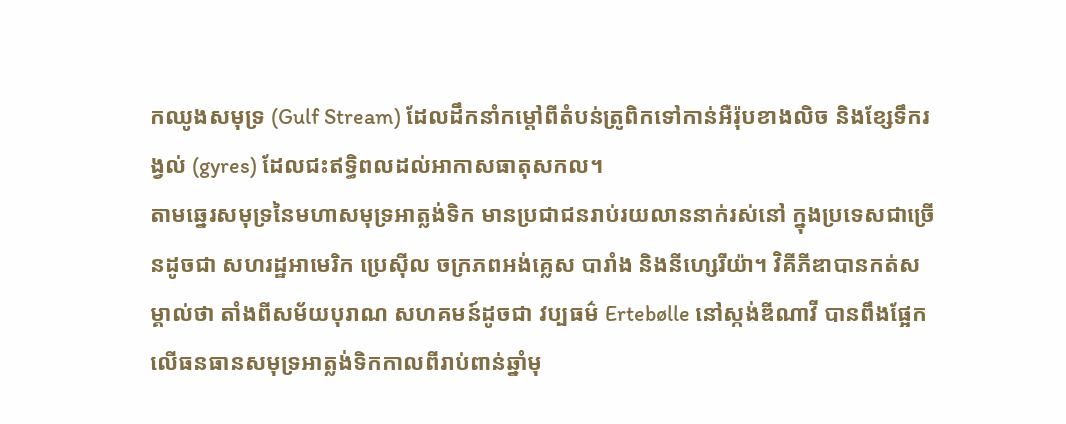កឈូងសមុទ្រ (Gulf Stream) ដែលដឹកនាំកម្តៅពីតំបន់ត្រូពិកទៅកាន់អឺរ៉ុបខាងលិច និងខ្សែទឹករង្វល់ (gyres) ដែលជះឥទ្ធិពលដល់អាកាសធាតុសកល។
តាមឆ្នេរសមុទ្រនៃមហាសមុទ្រអាត្លង់ទិក មានប្រជាជនរាប់រយលាននាក់រស់នៅ ក្នុងប្រទេសជាច្រើនដូចជា សហរដ្ឋអាមេរិក ប្រេស៊ីល ចក្រភពអង់គ្លេស បារាំង និងនីហ្សេរីយ៉ា។ វិគីភីឌាបានកត់សម្គាល់ថា តាំងពីសម័យបុរាណ សហគមន៍ដូចជា វប្បធម៌ Ertebølle នៅស្កង់ឌីណាវី បានពឹងផ្អែកលើធនធានសមុទ្រអាត្លង់ទិកកាលពីរាប់ពាន់ឆ្នាំមុ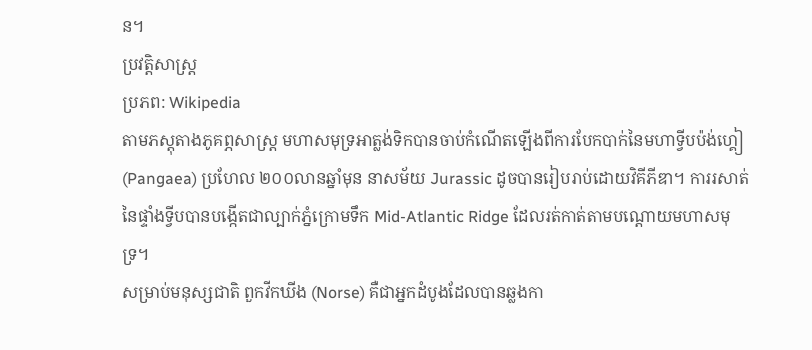ន។
ប្រវត្តិសាស្ត្រ
ប្រភព: Wikipedia
តាមភស្តុតាងភូគព្ភសាស្ត្រ មហាសមុទ្រអាត្លង់ទិកបានចាប់កំណើតឡើងពីការបែកបាក់នៃមហាទ្វីបប៉ង់ហ្គៀ (Pangaea) ប្រហែល ២០០លានឆ្នាំមុន នាសម័យ Jurassic ដូចបានរៀបរាប់ដោយវិគីភីឌា។ ការរសាត់នៃផ្ទាំងទ្វីបបានបង្កើតជាល្បាក់ភ្នំក្រោមទឹក Mid-Atlantic Ridge ដែលរត់កាត់តាមបណ្តោយមហាសមុទ្រ។
សម្រាប់មនុស្សជាតិ ពួកវីកឃីង (Norse) គឺជាអ្នកដំបូងដែលបានឆ្លងកា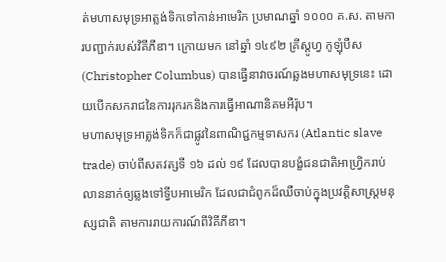ត់មហាសមុទ្រអាត្លង់ទិកទៅកាន់អាមេរិក ប្រមាណឆ្នាំ ១០០០ គ.ស. តាមការបញ្ជាក់របស់វិគីភីឌា។ ក្រោយមក នៅឆ្នាំ ១៤៩២ គ្រីស្តូហ្វ កូឡុំបឺស (Christopher Columbus) បានធ្វើនាវាចរណ៍ឆ្លងមហាសមុទ្រនេះ ដោយបើកសករាជនៃការរុករកនិងការធ្វើអាណានិគមអឺរ៉ុប។
មហាសមុទ្រអាត្លង់ទិកក៏ជាផ្លូវនៃពាណិជ្ជកម្មទាសករ (Atlantic slave trade) ចាប់ពីសតវត្សទី ១៦ ដល់ ១៩ ដែលបានបង្ខំជនជាតិអាហ្វ្រិករាប់លាននាក់ឲ្យឆ្លងទៅទ្វីបអាមេរិក ដែលជាជំពូកដ៏ឈឺចាប់ក្នុងប្រវត្តិសាស្ត្រមនុស្សជាតិ តាមការរាយការណ៍ពីវិគីភីឌា។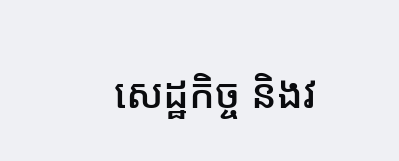សេដ្ឋកិច្ច និងវ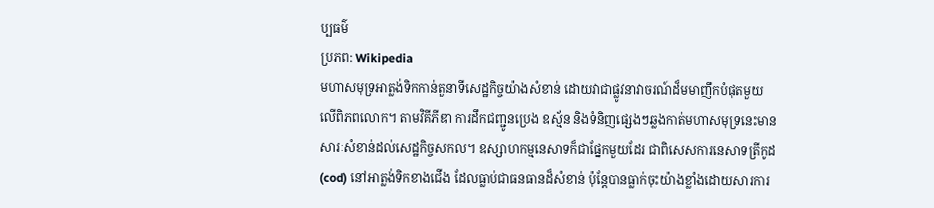ប្បធម៌
ប្រភព: Wikipedia
មហាសមុទ្រអាត្លង់ទិកកាន់តួនាទីសេដ្ឋកិច្ចយ៉ាងសំខាន់ ដោយវាជាផ្លូវនាវាចរណ៍ដ៏មមាញឹកបំផុតមួយលើពិភពលោក។ តាមវិគីភីឌា ការដឹកជញ្ជូនប្រេង ឧស្ម័ន និងទំនិញផ្សេងៗឆ្លងកាត់មហាសមុទ្រនេះមានសារៈសំខាន់ដល់សេដ្ឋកិច្ចសកល។ ឧស្សាហកម្មនេសាទក៏ជាផ្នែកមួយដែរ ជាពិសេសការនេសាទត្រីកូដ (cod) នៅអាត្លង់ទិកខាងជើង ដែលធ្លាប់ជាធនធានដ៏សំខាន់ ប៉ុន្តែបានធ្លាក់ចុះយ៉ាងខ្លាំងដោយសារការ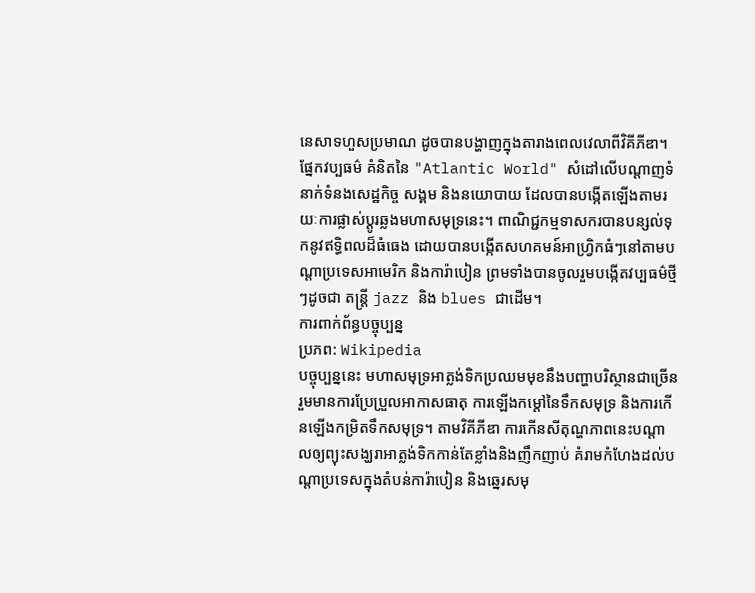នេសាទហួសប្រមាណ ដូចបានបង្ហាញក្នុងតារាងពេលវេលាពីវិគីភីឌា។
ផ្នែកវប្បធម៌ គំនិតនៃ "Atlantic World" សំដៅលើបណ្តាញទំនាក់ទំនងសេដ្ឋកិច្ច សង្គម និងនយោបាយ ដែលបានបង្កើតឡើងតាមរយៈការផ្លាស់ប្តូរឆ្លងមហាសមុទ្រនេះ។ ពាណិជ្ជកម្មទាសករបានបន្សល់ទុកនូវឥទ្ធិពលដ៏ធំធេង ដោយបានបង្កើតសហគមន៍អាហ្វ្រិកធំៗនៅតាមបណ្តាប្រទេសអាមេរិក និងការ៉ាបៀន ព្រមទាំងបានចូលរួមបង្កើតវប្បធម៌ថ្មីៗដូចជា តន្ត្រី jazz និង blues ជាដើម។
ការពាក់ព័ន្ធបច្ចុប្បន្ន
ប្រភព: Wikipedia
បច្ចុប្បន្ននេះ មហាសមុទ្រអាត្លង់ទិកប្រឈមមុខនឹងបញ្ហាបរិស្ថានជាច្រើន រួមមានការប្រែប្រួលអាកាសធាតុ ការឡើងកម្តៅនៃទឹកសមុទ្រ និងការកើនឡើងកម្រិតទឹកសមុទ្រ។ តាមវិគីភីឌា ការកើនសីតុណ្ហភាពនេះបណ្តាលឲ្យព្យុះសង្ឃរាអាត្លង់ទិកកាន់តែខ្លាំងនិងញឹកញាប់ គំរាមកំហែងដល់បណ្តាប្រទេសក្នុងតំបន់ការ៉ាបៀន និងឆ្នេរសមុ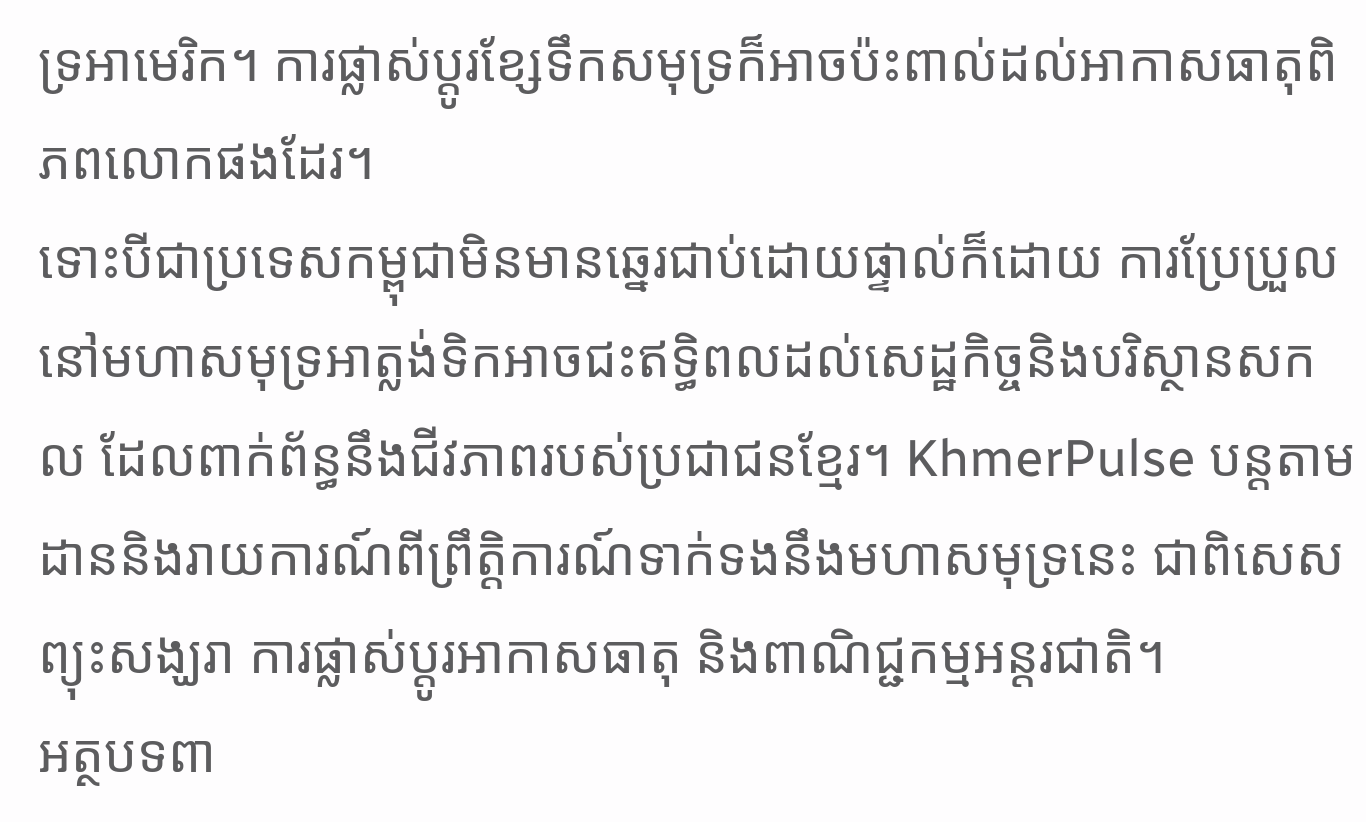ទ្រអាមេរិក។ ការផ្លាស់ប្តូរខ្សែទឹកសមុទ្រក៏អាចប៉ះពាល់ដល់អាកាសធាតុពិភពលោកផងដែរ។
ទោះបីជាប្រទេសកម្ពុជាមិនមានឆ្នេរជាប់ដោយផ្ទាល់ក៏ដោយ ការប្រែប្រួលនៅមហាសមុទ្រអាត្លង់ទិកអាចជះឥទ្ធិពលដល់សេដ្ឋកិច្ចនិងបរិស្ថានសកល ដែលពាក់ព័ន្ធនឹងជីវភាពរបស់ប្រជាជនខ្មែរ។ KhmerPulse បន្តតាមដាននិងរាយការណ៍ពីព្រឹត្តិការណ៍ទាក់ទងនឹងមហាសមុទ្រនេះ ជាពិសេសព្យុះសង្ឃរា ការផ្លាស់ប្តូរអាកាសធាតុ និងពាណិជ្ជកម្មអន្តរជាតិ។
អត្ថបទពា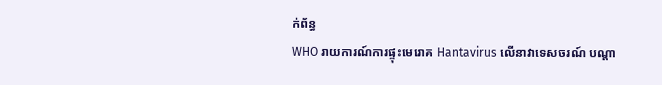ក់ព័ន្ធ
WHO រាយការណ៍ការផ្ទុះមេរោគ Hantavirus លើនាវាទេសចរណ៍ បណ្តា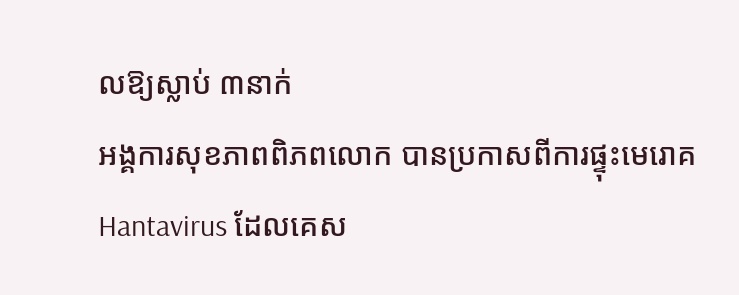លឱ្យស្លាប់ ៣នាក់
អង្គការសុខភាពពិភពលោក បានប្រកាសពីការផ្ទុះមេរោគ Hantavirus ដែលគេស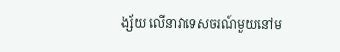ង្ស័យ លើនាវាទេសចរណ៍មួយនៅម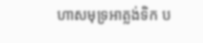ហាសមុទ្រអាត្លង់ទិក ប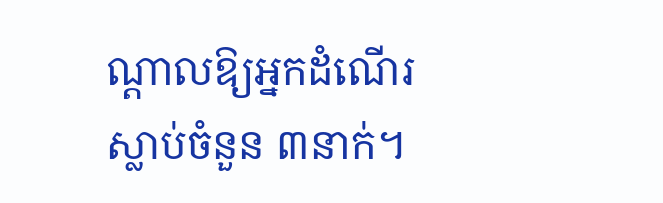ណ្តាលឱ្យអ្នកដំណើរស្លាប់ចំនួន ៣នាក់។